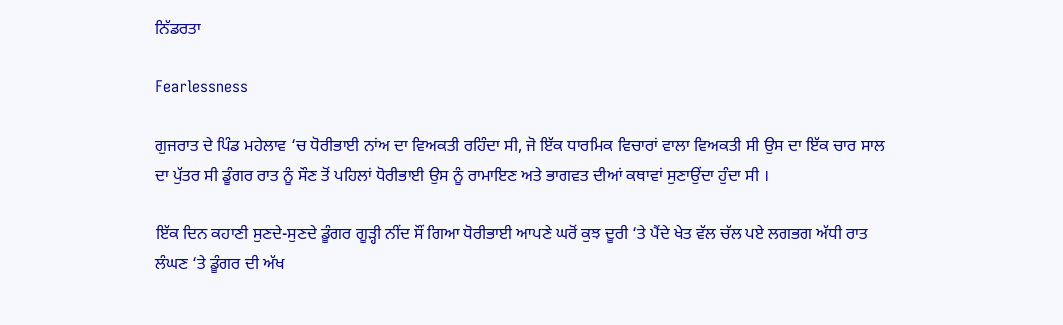ਨਿੱਡਰਤਾ

Fearlessness

ਗੁਜਰਾਤ ਦੇ ਪਿੰਡ ਮਹੇਲਾਵ ‘ਚ ਧੋਰੀਭਾਈ ਨਾਂਅ ਦਾ ਵਿਅਕਤੀ ਰਹਿੰਦਾ ਸੀ, ਜੋ ਇੱਕ ਧਾਰਮਿਕ ਵਿਚਾਰਾਂ ਵਾਲਾ ਵਿਅਕਤੀ ਸੀ ਉਸ ਦਾ ਇੱਕ ਚਾਰ ਸਾਲ ਦਾ ਪੁੱਤਰ ਸੀ ਡੂੰਗਰ ਰਾਤ ਨੂੰ ਸੌਣ ਤੋਂ ਪਹਿਲਾਂ ਧੋਰੀਭਾਈ ਉਸ ਨੂੰ ਰਾਮਾਇਣ ਅਤੇ ਭਾਗਵਤ ਦੀਆਂ ਕਥਾਵਾਂ ਸੁਣਾਉਂਦਾ ਹੁੰਦਾ ਸੀ ।

ਇੱਕ ਦਿਨ ਕਹਾਣੀ ਸੁਣਦੇ-ਸੁਣਦੇ ਡੂੰਗਰ ਗੂੜ੍ਹੀ ਨੀਂਦ ਸੌਂ ਗਿਆ ਧੋਰੀਭਾਈ ਆਪਣੇ ਘਰੋਂ ਕੁਝ ਦੂਰੀ ‘ਤੇ ਪੈਂਦੇ ਖੇਤ ਵੱਲ ਚੱਲ ਪਏ ਲਗਭਗ ਅੱਧੀ ਰਾਤ ਲੰਘਣ ‘ਤੇ ਡੂੰਗਰ ਦੀ ਅੱਖ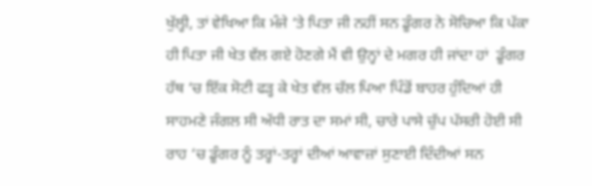ਖੁੱਲ੍ਹੀ, ਤਾਂ ਵੇਖਿਆ ਕਿ ਮੰਜੇ ‘ਤੇ ਪਿਤਾ ਜੀ ਨਹੀਂ ਸਨ ਡੂੰਗਰ ਨੇ ਸੋਚਿਆ ਕਿ ਪੱਕਾ ਹੀ ਪਿਤਾ ਜੀ ਖੇਤ ਵੱਲ ਗਏ ਹੋਣਗੇ ਮੈਂ ਵੀ ਉਨ੍ਹਾਂ ਦੇ ਮਗਰ ਹੀ ਜਾਂਦਾ ਹਾਂ  ਡੂੰਗਰ ਹੱਥ ‘ਚ ਇੱਕ ਸੋਟੀ ਫੜ੍ਹ ਕੇ ਖੇਤ ਵੱਲ ਚੱਲ ਪਿਆ ਪਿੰਡੋਂ ਬਾਹਰ ਹੁੰਦਿਆਂ ਹੀ ਸਾਹਮਣੇ ਜੰਗਲ ਸੀ ਅੱਧੀ ਰਾਤ ਦਾ ਸਮਾਂ ਸੀ, ਚਾਰੇ ਪਾਸੇ ਚੁੱਪ ਪੱਸਰੀ ਹੋਈ ਸੀ ਰਾਹ ‘ਚ ਡੂੰਗਰ ਨੂੰ ਤਰ੍ਹਾਂ-ਤਰ੍ਹਾਂ ਦੀਆਂ ਆਵਾਜ਼ਾਂ ਸੁਣਾਈ ਦਿੰਦੀਆਂ ਸਨ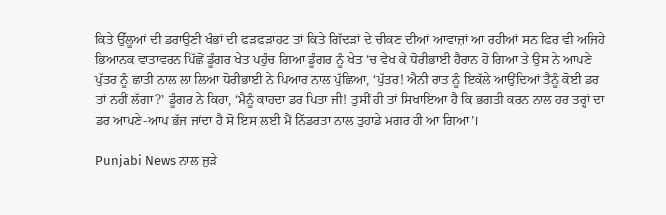ਕਿਤੇ ਉੱਲੂਆਂ ਦੀ ਡਰਾਉਣੀ ਖੰਭਾਂ ਦੀ ਫੜਫੜਾਹਟ ਤਾਂ ਕਿਤੇ ਗਿੱਦੜਾਂ ਦੇ ਚੀਕਣ ਦੀਆਂ ਆਵਾਜ਼ਾਂ ਆ ਰਹੀਆਂ ਸਨ ਫਿਰ ਵੀ ਅਜਿਹੇ ਭਿਆਨਕ ਵਾਤਾਵਰਨ ਪਿੱਛੋਂ ਡੂੰਗਰ ਖੇਤ ਪਹੁੰਚ ਗਿਆ ਡੂੰਗਰ ਨੂੰ ਖੇਤ ‘ਚ ਵੇਖ ਕੇ ਧੋਰੀਭਾਈ ਹੈਰਾਨ ਹੋ ਗਿਆ ਤੇ ਉਸ ਨੇ ਆਪਣੇ ਪੁੱਤਰ ਨੂੰ ਛਾਤੀ ਨਾਲ ਲਾ ਲਿਆ ਧੋਰੀਭਾਈ ਨੇ ਪਿਆਰ ਨਾਲ ਪੁੱਛਿਆ, ‘ਪੁੱਤਰ! ਐਨੀ ਰਾਤ ਨੂੰ ਇਕੱਲੇ ਆਉਂਦਿਆਂ ਤੈਨੂੰ ਕੋਈ ਡਰ ਤਾਂ ਨਹੀਂ ਲੱਗਾ?’ ਡੂੰਗਰ ਨੇ ਕਿਹਾ, ‘ਮੈਨੂੰ ਕਾਹਦਾ ਡਰ ਪਿਤਾ ਜੀ! ਤੁਸੀਂ ਹੀ ਤਾਂ ਸਿਖਾਇਆ ਹੈ ਕਿ ਭਗਤੀ ਕਰਨ ਨਾਲ ਹਰ ਤਰ੍ਹਾਂ ਦਾ ਡਰ ਆਪਣੇ-ਆਪ ਭੱਜ ਜਾਂਦਾ ਹੈ ਸੋ ਇਸ ਲਈ ਮੈਂ ਨਿੱਡਰਤਾ ਨਾਲ ਤੁਹਾਡੇ ਮਗਰ ਹੀ ਆ ਗਿਆ’।

Punjabi News ਨਾਲ ਜੁੜੇ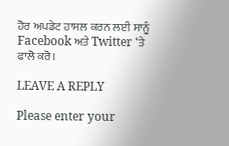ਹੋਰ ਅਪਡੇਟ ਹਾਸਲ ਕਰਨ ਲਈ ਸਾਨੂੰ Facebook ਅਤੇ Twitter ‘ਤੇ ਫਾਲੋ ਕਰੋ।

LEAVE A REPLY

Please enter your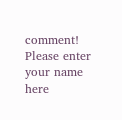comment!
Please enter your name here